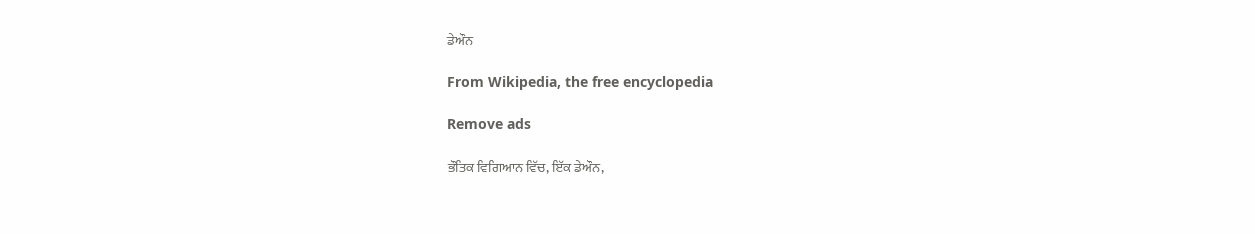ਡੇਔਨ

From Wikipedia, the free encyclopedia

Remove ads

ਭੌਤਿਕ ਵਿਗਿਆਨ ਵਿੱਚ, ਇੱਕ ਡੇਔਨ,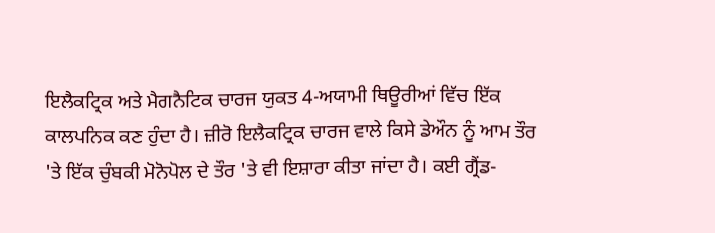ਇਲੈਕਟ੍ਰਿਕ ਅਤੇ ਮੈਗਨੈਟਿਕ ਚਾਰਜ ਯੁਕਤ 4-ਅਯਾਮੀ ਥਿਊਰੀਆਂ ਵਿੱਚ ਇੱਕ ਕਾਲਪਨਿਕ ਕਣ ਹੁੰਦਾ ਹੈ। ਜ਼ੀਰੋ ਇਲੈਕਟ੍ਰਿਕ ਚਾਰਜ ਵਾਲੇ ਕਿਸੇ ਡੇਔਨ ਨੂੰ ਆਮ ਤੌਰ 'ਤੇ ਇੱਕ ਚੁੰਬਕੀ ਮੋਨੋਪੋਲ ਦੇ ਤੌਰ 'ਤੇ ਵੀ ਇਸ਼ਾਰਾ ਕੀਤਾ ਜਾਂਦਾ ਹੈ। ਕਈ ਗ੍ਰੈਂਡ-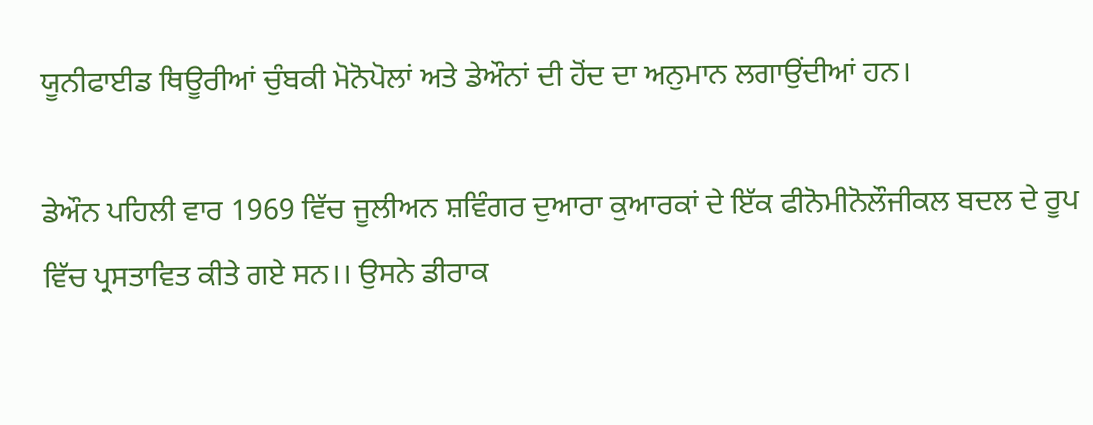ਯੂਨੀਫਾਈਡ ਥਿਊਰੀਆਂ ਚੁੰਬਕੀ ਮੋਨੋਪੋਲਾਂ ਅਤੇ ਡੇਔਨਾਂ ਦੀ ਹੋਂਦ ਦਾ ਅਨੁਮਾਨ ਲਗਾਉਂਦੀਆਂ ਹਨ।

ਡੇਔਨ ਪਹਿਲੀ ਵਾਰ 1969 ਵਿੱਚ ਜੂਲੀਅਨ ਸ਼ਵਿੰਗਰ ਦੁਆਰਾ ਕੁਆਰਕਾਂ ਦੇ ਇੱਕ ਫੀਨੋਮੀਨੋਲੌਜੀਕਲ ਬਦਲ ਦੇ ਰੂਪ ਵਿੱਚ ਪ੍ਰਸਤਾਵਿਤ ਕੀਤੇ ਗਏ ਸਨ।। ਉਸਨੇ ਡੀਰਾਕ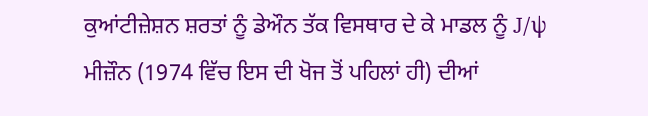ਕੁਆਂਟੀਜ਼ੇਸ਼ਨ ਸ਼ਰਤਾਂ ਨੂੰ ਡੇਔਨ ਤੱਕ ਵਿਸਥਾਰ ਦੇ ਕੇ ਮਾਡਲ ਨੂੰ J/ψ ਮੀਜ਼ੌਨ (1974 ਵਿੱਚ ਇਸ ਦੀ ਖੋਜ ਤੋਂ ਪਹਿਲਾਂ ਹੀ) ਦੀਆਂ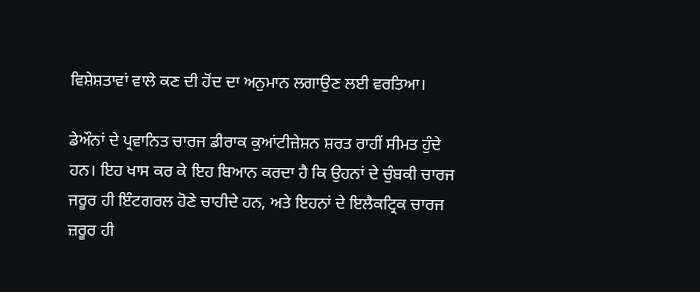ਵਿਸ਼ੇਸ਼ਤਾਵਾਂ ਵਾਲੇ ਕਣ ਦੀ ਹੋਂਦ ਦਾ ਅਨੁਮਾਨ ਲਗਾਉਣ ਲਈ ਵਰਤਿਆ।

ਡੇਔਨਾਂ ਦੇ ਪ੍ਰਵਾਨਿਤ ਚਾਰਜ ਡੀਰਾਕ ਕੁਆਂਟੀਜ਼ੇਸ਼ਨ ਸ਼ਰਤ ਰਾਹੀਂ ਸੀਮਤ ਹੁੰਦੇ ਹਨ। ਇਹ ਖਾਸ ਕਰ ਕੇ ਇਹ ਬਿਆਨ ਕਰਦਾ ਹੈ ਕਿ ਉਹਨਾਂ ਦੇ ਚੁੰਬਕੀ ਚਾਰਜ ਜਰੂਰ ਹੀ ਇੰਟਗਰਲ ਹੋਣੇ ਚਾਹੀਦੇ ਹਨ, ਅਤੇ ਇਹਨਾਂ ਦੇ ਇਲੈਕਟ੍ਰਿਕ ਚਾਰਜ ਜ਼ਰੂਰ ਹੀ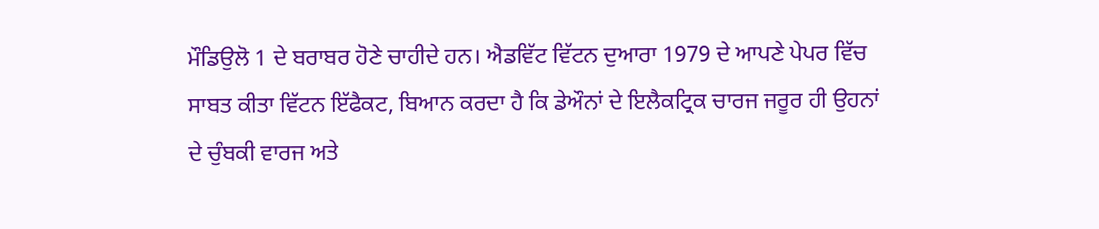ਮੌਡਿਉਲੋ 1 ਦੇ ਬਰਾਬਰ ਹੋਣੇ ਚਾਹੀਦੇ ਹਨ। ਐਡਵਿੱਟ ਵਿੱਟਨ ਦੁਆਰਾ 1979 ਦੇ ਆਪਣੇ ਪੇਪਰ ਵਿੱਚ ਸਾਬਤ ਕੀਤਾ ਵਿੱਟਨ ਇੱਫੈਕਟ, ਬਿਆਨ ਕਰਦਾ ਹੈ ਕਿ ਡੇਔਨਾਂ ਦੇ ਇਲੈਕਟ੍ਰਿਕ ਚਾਰਜ ਜਰੂਰ ਹੀ ਉਹਨਾਂ ਦੇ ਚੁੰਬਕੀ ਵਾਰਜ ਅਤੇ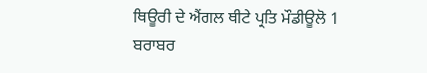ਥਿਊਰੀ ਦੇ ਐਂਗਲ ਥੀਟੇ ਪ੍ਰਤਿ ਮੌਡੀਊਲੋ 1 ਬਰਾਬਰ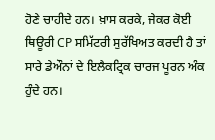ਹੋਣੇ ਚਾਹੀਦੇ ਹਨ। ਖ਼ਾਸ ਕਰਕੇ, ਜੇਕਰ ਕੋਈ ਥਿਊਰੀ CP ਸਮਿੱਟਰੀ ਸੁਰੱਖਿਅਤ ਕਰਦੀ ਹੈ ਤਾਂ ਸਾਰੇ ਡੇਔਨਾਂ ਦੇ ਇਲੈਕਟ੍ਰਿਕ ਚਾਰਜ ਪੂਰਨ ਅੰਕ ਹੁੰਦੇ ਹਨ।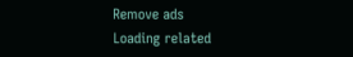Remove ads
Loading related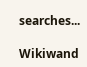searches...

Wikiwand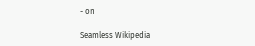- on

Seamless Wikipedia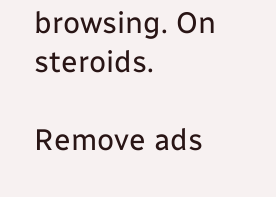browsing. On steroids.

Remove ads